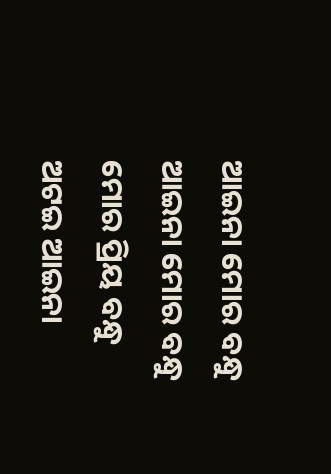ଆଇନା ମୋର ବନ୍ଧୁ
ଆଇନା ମୋର ବନ୍ଧୁ
ମୋର ପ୍ରିୟ ବନ୍ଧୁ
ଅଟଇ ଆଇନା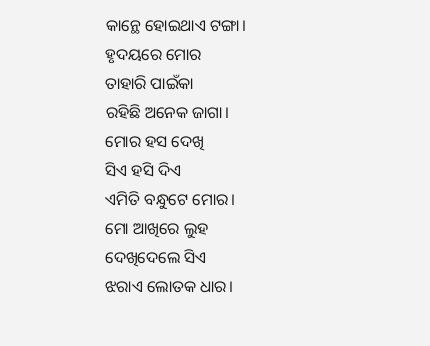କାନ୍ଥେ ହୋଇଥାଏ ଟଙ୍ଗା।
ହୃଦୟରେ ମୋର
ତାହାରି ପାଇଁକା
ରହିଛି ଅନେକ ଜାଗା।
ମୋର ହସ ଦେଖି
ସିଏ ହସି ଦିଏ
ଏମିତି ବନ୍ଧୁଟେ ମୋର।
ମୋ ଆଖିରେ ଲୁହ
ଦେଖିଦେଲେ ସିଏ
ଝରାଏ ଲୋତକ ଧାର।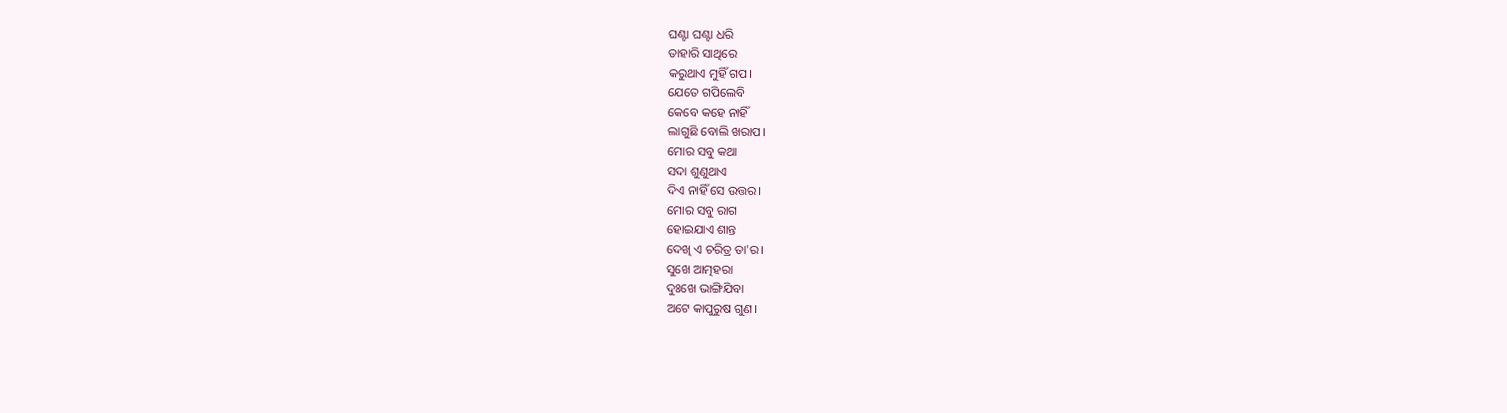ଘଣ୍ଟା ଘଣ୍ଟା ଧରି
ତାହାରି ସାଥିରେ
କରୁଥାଏ ମୁହିଁ ଗପ।
ଯେତେ ଗପିଲେବି
କେବେ କହେ ନାହିଁ
ଲାଗୁଛି ବୋଲି ଖରାପ।
ମୋର ସବୁ କଥା
ସଦା ଶୁଣୁଥାଏ
ଦିଏ ନାହିଁ ସେ ଉତ୍ତର।
ମୋର ସବୁ ରାଗ
ହୋଇଯାଏ ଶାନ୍ତ
ଦେଖି ଏ ଚରିତ୍ର ତା'ର।
ସୁଖେ ଆତ୍ମହରା
ଦୁଃଖେ ଭାଙ୍ଗିଯିବା
ଅଟେ କାପୁରୁଷ ଗୁଣ।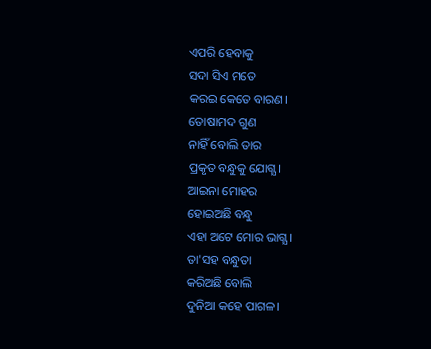ଏପରି ହେବାକୁ
ସଦା ସିଏ ମତେ
କରଇ କେତେ ବାରଣ।
ତୋଷାମଦ ଗୁଣ
ନାହିଁ ବୋଲି ତାର
ପ୍ରକୃତ ବନ୍ଧୁକୁ ଯୋଗ୍ଯ।
ଆଇନା ମୋହର
ହୋଇଅଛି ବନ୍ଧୁ
ଏହା ଅଟେ ମୋର ଭାଗ୍ଯ।
ତା'ସହ ବନ୍ଧୁତା
କରିଅଛି ବୋଲି
ଦୁନିଆ କହେ ପାଗଳ।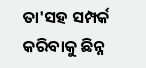ତା'ସହ ସମ୍ପର୍କ
କରିବାକୁ ଛିନ୍ନ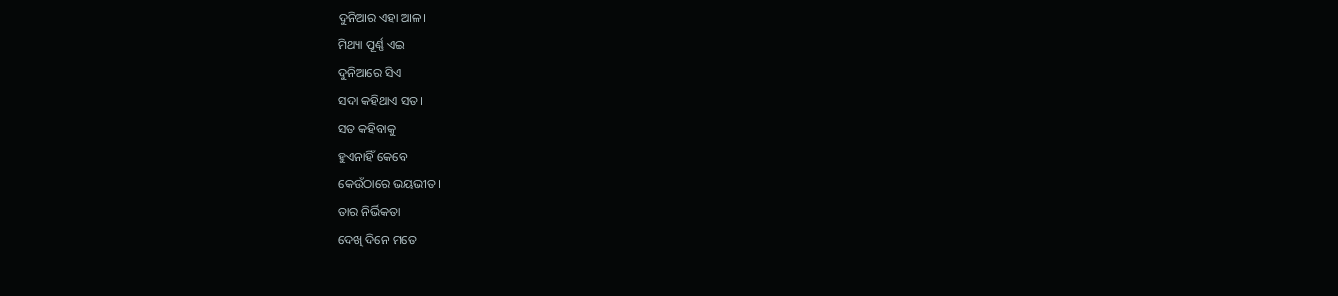ଦୁନିଆର ଏହା ଆଳ।
ମିଥ୍ୟା ପୂର୍ଣ୍ଣ ଏଇ
ଦୁନିଆରେ ସିଏ
ସଦା କହିଥାଏ ସତ।
ସତ କହିବାକୁ
ହୁଏନାହିଁ କେବେ
କେଉଁଠାରେ ଭୟଭୀତ।
ତାର ନିର୍ଭିକତା
ଦେଖି ଦିନେ ମତେ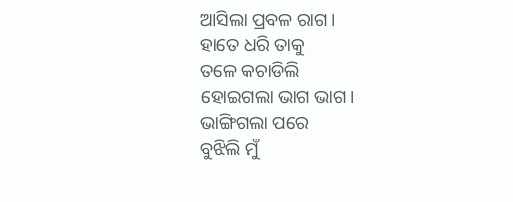ଆସିଲା ପ୍ରବଳ ରାଗ।
ହାତେ ଧରି ତାକୁ
ତଳେ କଚାଡିଲି
ହୋଇଗଲା ଭାଗ ଭାଗ।
ଭାଙ୍ଗିଗଲା ପରେ
ବୁଝିଲି ମୁଁ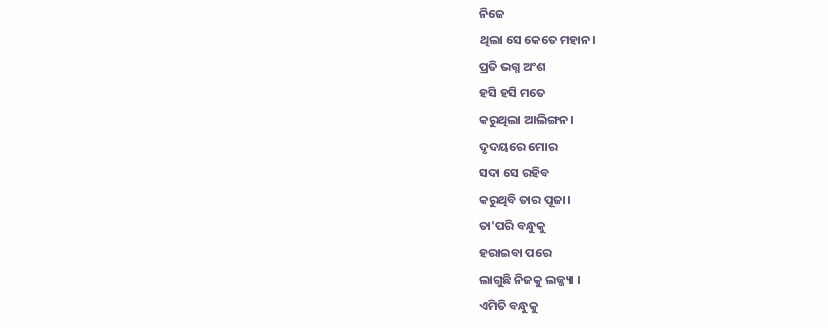ନିଜେ
ଥିଲା ସେ କେତେ ମହାନ।
ପ୍ରତି ଭଗ୍ନ ଅଂଶ
ହସି ହସି ମତେ
କରୁଥିଲା ଆଲିଙ୍ଗନ।
ଦୃଦୟରେ ମୋର
ସଦା ସେ ରହିବ
କରୁଥିବି ତାର ପୂଜା।
ତା'ପରି ବନ୍ଧୁକୁ
ହରାଇବା ପରେ
ଲାଗୁଛି ନିଜକୁ ଲଜ୍ଜ୍ୟା ।
ଏମିତି ବନ୍ଧୁକୁ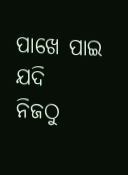ପାଖେ ପାଇ ଯଦି
ନିଜଠୁ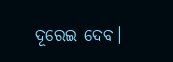ଦୂରେଇ ଦେବ।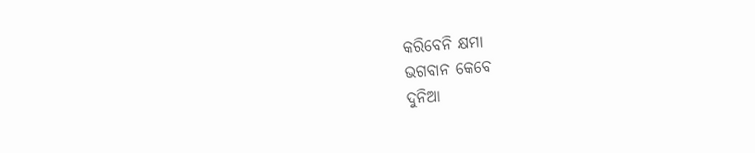କରିବେନି କ୍ଷମା
ଭଗବାନ କେବେ
ଦୁନିଆ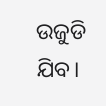ଉଜୁଡି ଯିବ।